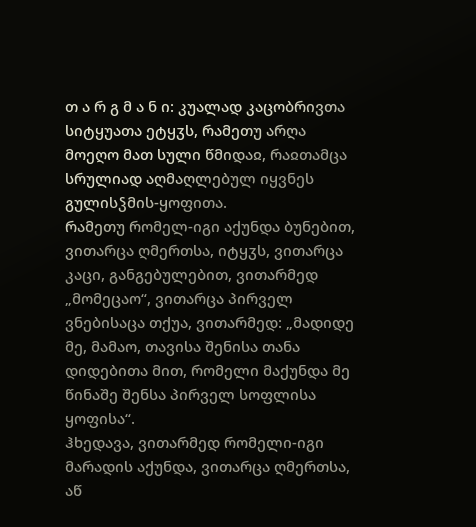თ ა რ გ მ ა ნ ი: კუალად კაცობრივთა სიტყუათა ეტყჳს, რამეთუ არღა მოეღო მათ სული წმიდაჲ, რაჲთამცა სრულიად აღმაღლებულ იყვნეს გულისჴმის-ყოფითა.
რამეთუ რომელ-იგი აქუნდა ბუნებით, ვითარცა ღმერთსა, იტყჳს, ვითარცა კაცი, განგებულებით, ვითარმედ „მომეცაო“, ვითარცა პირველ ვნებისაცა თქუა, ვითარმედ: „მადიდე მე, მამაო, თავისა შენისა თანა დიდებითა მით, რომელი მაქუნდა მე წინაშე შენსა პირველ სოფლისა ყოფისა“.
ჰხედავა, ვითარმედ რომელი-იგი მარადის აქუნდა, ვითარცა ღმერთსა, აწ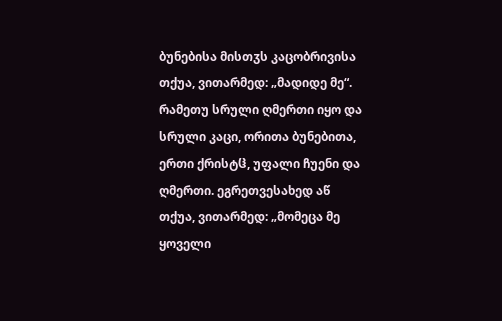ბუნებისა მისთჳს კაცობრივისა თქუა, ვითარმედ: „მადიდე მე“. რამეთუ სრული ღმერთი იყო და სრული კაცი, ორითა ბუნებითა, ერთი ქრისტჱ, უფალი ჩუენი და ღმერთი. ეგრეთვესახედ აწ თქუა, ვითარმედ: „მომეცა მე ყოველი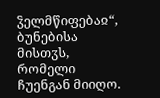ჴელმწიფებაჲ“, ბუნებისა მისთჳს, რომელი ჩუენგან მიიღო.